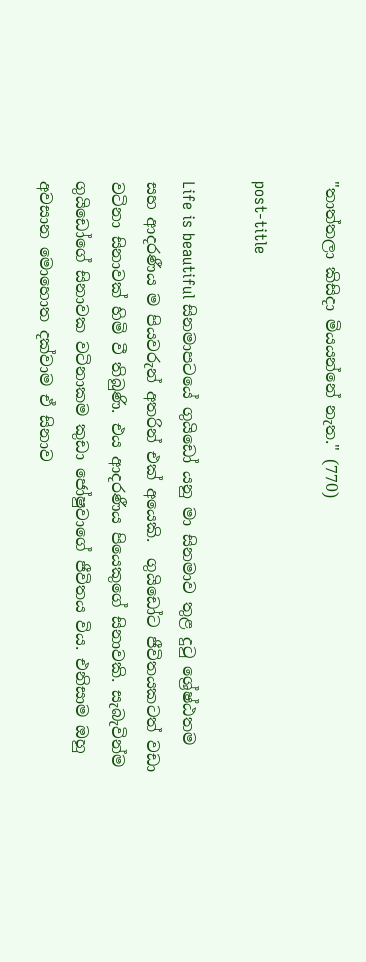"තාත්තලා කිසිදා මියයන්නේ නැත." (770)

post-title

Life is beautiful සිනමාපටයේ ගුයිඩෝ යනු මා සිනමාව තුළ දුටු ශ්‍රේෂ්ඨතම සහ ආදරණීය ම පියවරුන් අතරින් එක් අයෙකි.  ගුයිඩෝට ජීවිතයකටත් වඩා වටිනා සිනාවක් හිමි වී තිබුණි. එය ආදරණීය පියෙකුගේ සිනාවකි. සැබැවින්ම ගුයිඩෝගේ සිනාවක වටිනාකම කුඩා ජෝෂුවාගේ ජීවිතය විය. එනිසාම ඔහු අවසාන මොහොත දක්වාම ඒ සිනාව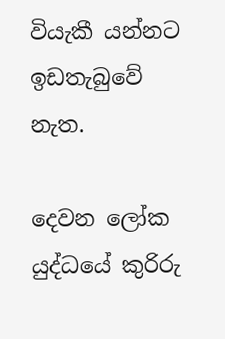වියැකී යන්නට ඉඩතැබුවේ නැත.

දෙවන ලෝක යුද්ධයේ කුරිරු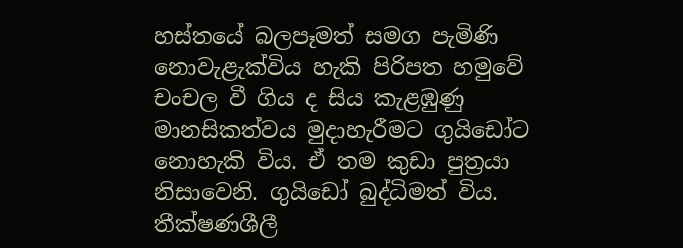හස්තයේ බලපෑමත් සමග පැමිණි නොවැළැක්විය හැකි පිරිපත හමුවේ චංචල වී ගිය ද සිය කැළඹුණු මානසිකත්වය මුදාහැරීමට ගුයිඩෝට නොහැකි විය. ඒ තම කුඩා පුත්‍රයා නිසාවෙනි. ගුයිඩෝ බුද්ධිමත් විය. තීක්ෂණශීලී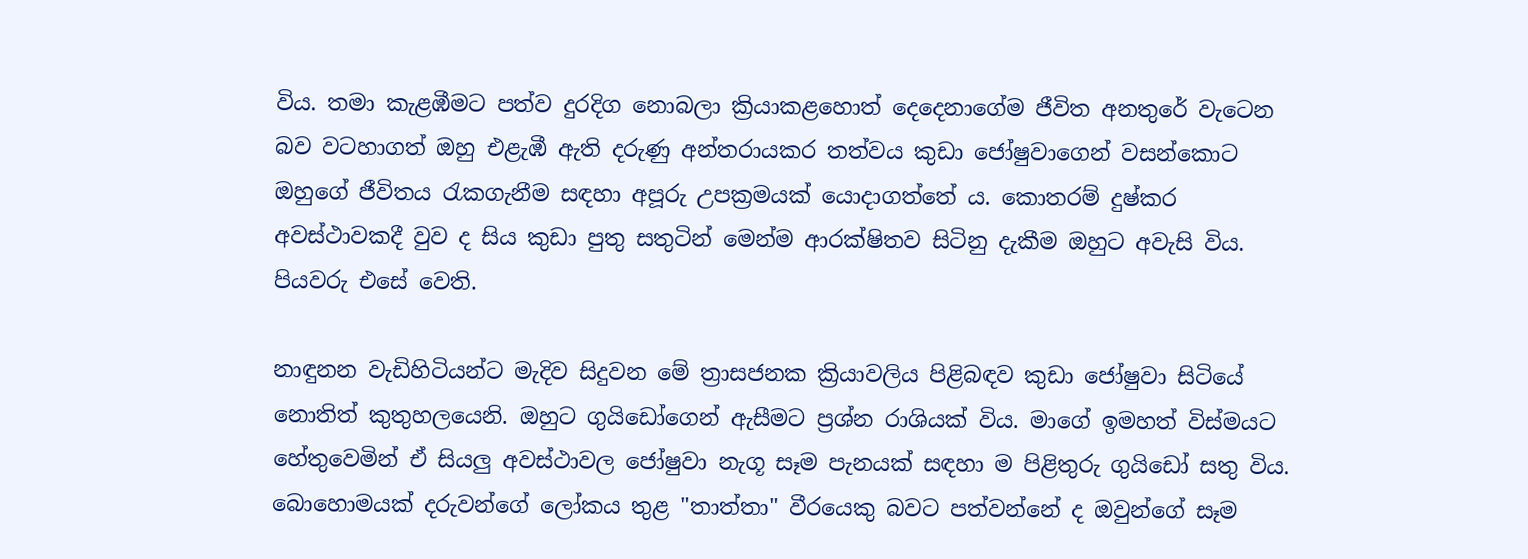විය. තමා කැළඹීමට පත්ව දුරදිග නොබලා ක්‍රියාකළහොත් දෙදෙනාගේම ජීවිත අනතුරේ වැටෙන බව වටහාගත් ඔහු එළැඹී ඇති දරුණු අන්තරායකර තත්වය කුඩා ජෝෂුවාගෙන් වසන්කොට ඔහුගේ ජීවිතය රැකගැනීම සඳහා අපූරු උපක්‍රමයක් යොදාගත්තේ ය. කොතරම් දුෂ්කර අවස්ථාවකදී වුව ද සිය කුඩා පුතු සතුටින් මෙන්ම ආරක්ෂිතව සිටිනු දැකීම ඔහුට අවැසි විය. පියවරු එසේ වෙති.

නාඳුනන වැඩිහිටියන්ට මැදිව සිදුවන මේ ත්‍රාසජනක ක්‍රියාවලිය පිළිබඳව කුඩා ජෝෂුවා සිටියේ නොතිත් කුතුහලයෙනි. ඔහුට ගුයිඩෝගෙන් ඇසීමට ප්‍රශ්න රාශියක් විය. මාගේ ඉමහත් විස්මයට හේතුවෙමින් ඒ සියලු අවස්ථාවල ජෝෂුවා නැගූ සෑම පැනයක් සඳහා ම පිළිතුරු ගුයිඩෝ සතු විය. බොහොමයක් දරුවන්ගේ ලෝකය තුළ "තාත්තා" වීරයෙකු බවට පත්වන්නේ ද ඔවුන්ගේ සෑම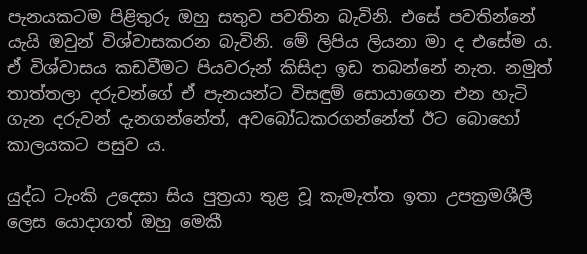පැනයකටම පිළිතුරු ඔහු සතුව පවතින බැවිනි. එසේ පවතින්නේ යැයි ඔවුන් විශ්වාසකරන බැවිනි. මේ ලිපිය ලියනා මා ද එසේම ය. ඒ විශ්වාසය කඩවීමට පියවරුන් කිසිදා ඉඩ තබන්නේ නැත. නමුත් තාත්තලා දරුවන්ගේ ඒ පැනයන්ට විසඳුම් සොයාගෙන එන හැටි ගැන දරුවන් දැනගන්නේත්, අවබෝධකරගන්නේත් ඊට බොහෝ කාලයකට පසුව ය.

යුද්ධ ටැංකි උදෙසා සිය පුත්‍රයා තුළ වූ කැමැත්ත ඉතා උපක්‍රමශීලී ලෙස යොදාගත් ඔහු මෙකී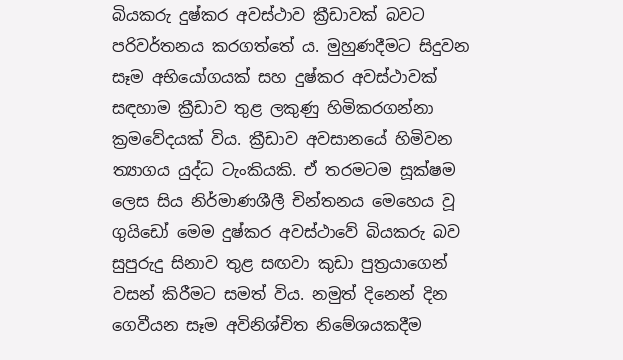බියකරු දුෂ්කර අවස්ථාව ක්‍රීඩාවක් බවට පරිවර්තනය කරගත්තේ ය. මුහුණදීමට සිදුවන සෑම අභියෝගයක් සහ දුෂ්කර අවස්ථාවක් සඳහාම ක්‍රීඩාව තුළ ලකුණු හිමිකරගන්නා ක්‍රමවේදයක් විය. ක්‍රීඩාව අවසානයේ හිමිවන ත්‍යාගය යුද්ධ ටැංකියකි. ඒ තරමටම සූක්ෂම ලෙස සිය නිර්මාණශීලී චින්තනය මෙහෙය වූ ගුයිඩෝ මෙම දුෂ්කර අවස්ථාවේ බියකරු බව සුපුරුදු සිනාව තුළ සඟවා කුඩා පුත්‍රයාගෙන් වසන් කිරීමට සමත් විය. නමුත් දිනෙන් දින ගෙවීයන සෑම අවිනිශ්චිත නිමේශයකදීම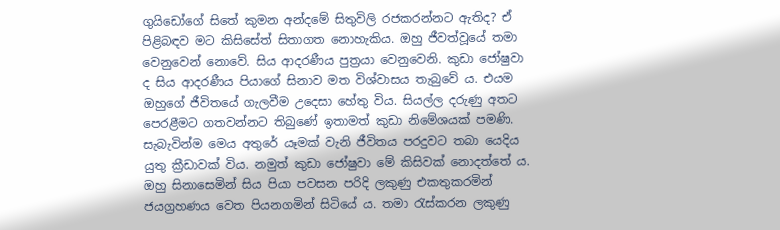ගුයිඩෝගේ සිතේ කුමන අන්දමේ සිතුවිලි රජකරන්නට ඇතිද? ඒ පිළිබඳව මට කිසිසේත් සිතාගත නොහැකිය. ඔහු ජීවත්වූයේ තමා වෙනුවෙන් නොවේ. සිය ආදරණීය පුත්‍රයා වෙනුවෙනි. කුඩා ජෝෂුවා ද සිය ආදරණීය පියාගේ සිනාව මත විශ්වාසය තැබුවේ ය. එයම ඔහුගේ ජීවිතයේ ගැලවීම උදෙසා හේතු විය. සියල්ල දරුණු අතට පෙරළීමට ගතවන්නට තිබුණේ ඉතාමත් කුඩා නිමේශයක් පමණි. සැබැවින්ම මෙය අතුරේ යෑමක් වැනි ජීවිතය පරදුවට තබා යෙදිය යුතු ක්‍රීඩාවක් විය. නමුත් කුඩා ජෝෂුවා මේ කිසිවක් නොදත්තේ ය. ඔහු සිනාසෙමින් සිය පියා පවසන පරිදි ලකුණු එකතුකරමින් ජයග්‍රහණය වෙත පියනගමින් සිටියේ ය. තමා රැස්කරන ලකුණු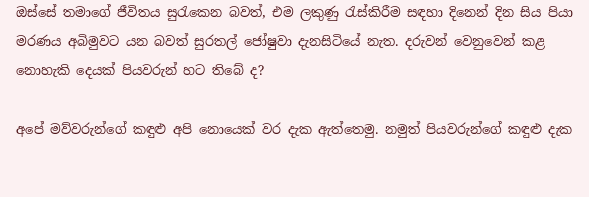ඔස්සේ තමාගේ ජීවිතය සුරැකෙන බවත්, එම ලකුණු රැස්කිරීම සඳහා දිනෙන් දින සිය පියා මරණය අබිමුවට යන බවත් සුරතල් ජෝෂුවා දැනසිටියේ නැත. දරුවන් වෙනුවෙන් කළ නොහැකි දෙයක් පියවරුන් හට තිබේ ද?

අපේ මව්වරුන්ගේ කඳුළු අපි නොයෙක් වර දැක ඇත්තෙමු. නමුත් පියවරුන්ගේ කඳුළු දැක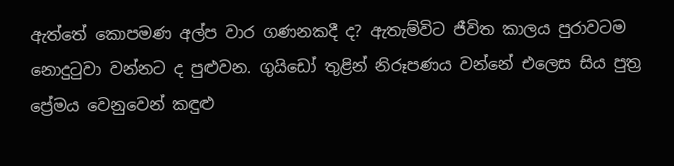ඇත්තේ කොපමණ අල්ප වාර ගණනකදී ද? ඇතැම්විට ජීවිත කාලය පුරාවටම නොදුටුවා වන්නට ද පුළුවන. ගුයිඩෝ තුළින් නිරූපණය වන්නේ එලෙස සිය පුත්‍ර ප්‍රේමය වෙනුවෙන් කඳුළු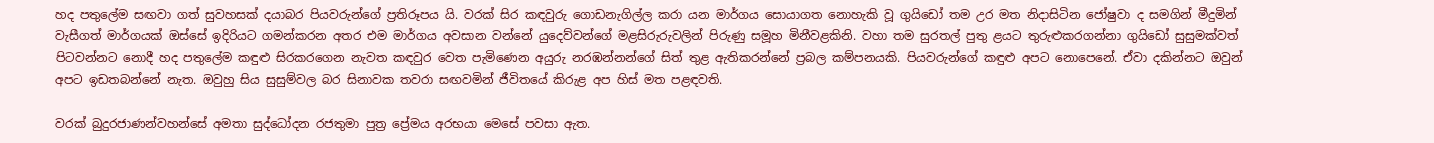හද පතුලේම සඟවා ගත් සුවහසක් දයාබර පියවරුන්ගේ ප්‍රතිරූපය යි. වරක් සිර කඳවුරු ගොඩනැගිල්ල කරා යන මාර්ගය සොයාගත නොහැකි වූ ගුයිඩෝ තම උර මත නිදාසිටින ජෝෂුවා ද සමගින් මීදුමින් වැසීගත් මාර්ගයක් ඔස්සේ ඉදිරියට ගමන්කරන අතර එම මාර්ගය අවසාන වන්නේ යුදෙව්වන්ගේ මළසිරුරුවලින් පිරුණු සමූහ මිනීවළකිනි. වහා තම සුරතල් පුතු ළයට තුරුළුකරගන්නා ගුයිඩෝ සුසුමක්වත් පිටවන්නට නොදී හද පතුලේම කඳුළු සිරකරගෙන නැවත කඳවුර වෙත පැමිණෙන අයුරු නරඹන්නන්ගේ සිත් තුළ ඇතිකරන්නේ ප්‍රබල කම්පනයකි. පියවරුන්ගේ කඳුළු අපට නොපෙනේ. ඒවා දකින්නට ඔවුන් අපට ඉඩතබන්නේ නැත. ඔවුහු සිය සුසුම්වල බර සිනාවක තවරා සඟවමින් ජීවිතයේ කිරුළ අප හිස් මත පළඳවති.

වරක් බුදුරජාණන්වහන්සේ අමතා සුද්ධෝදන රජතුමා පුත්‍ර ප්‍රේමය අරභයා මෙසේ පවසා ඇත.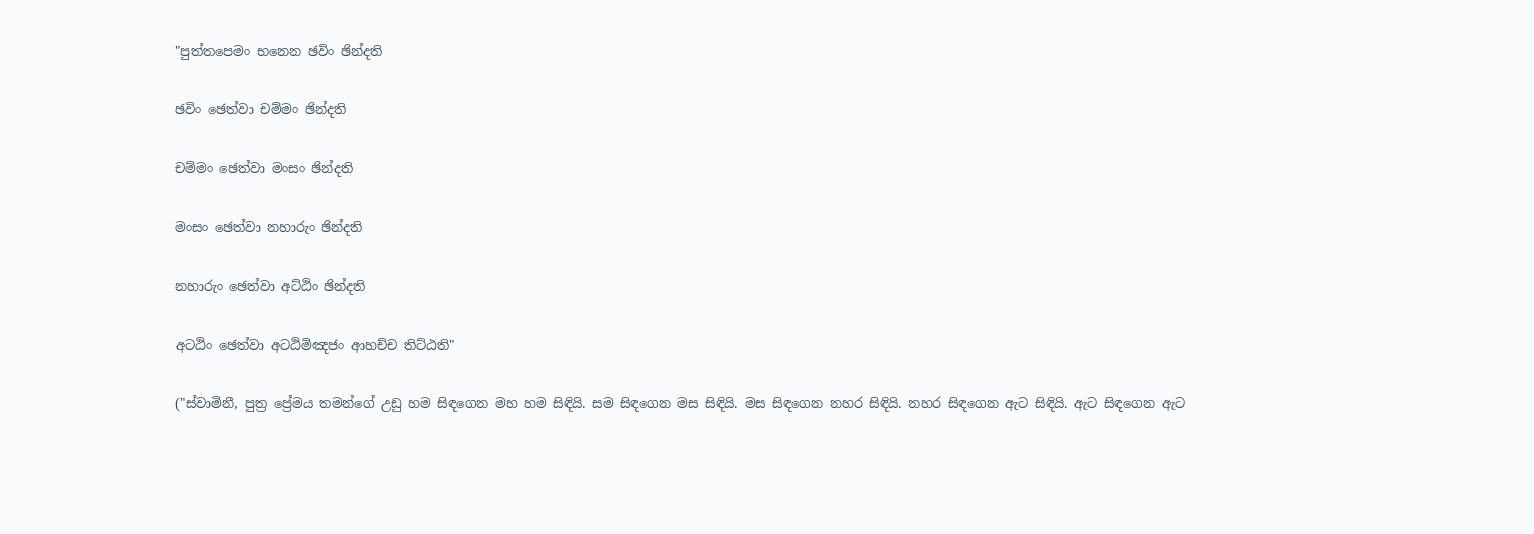"පුත්තපෙමං භනෙන ඡවිං ඡින්දති

ඡවිං ඡෙත්වා චම්මං ඡින්දති

චම්මං ඡෙත්වා මංසං ඡින්දති

මංසං ඡෙත්වා නහාරුං ඡින්දති

නහාරුං ඡෙත්වා අට්ඨිං ඡින්දති

අටඨිං ඡෙත්වා අටඨිමිඤජං ආහච්ච තිට්ඨති"

("ස්වාමිනී, පුත්‍ර ප්‍රේමය තමන්ගේ උඩු හම සිඳගෙන මහ හම සිඳියි. සම සිඳගෙන මස සිඳියි. මස සිඳගෙන නහර සිඳියි. නහර සිඳගෙන ඇට සිඳියි. ඇට සිඳගෙන ඇට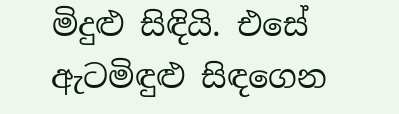මිදුළු සිඳියි. එසේ ඇටමිඳුළු සිඳගෙන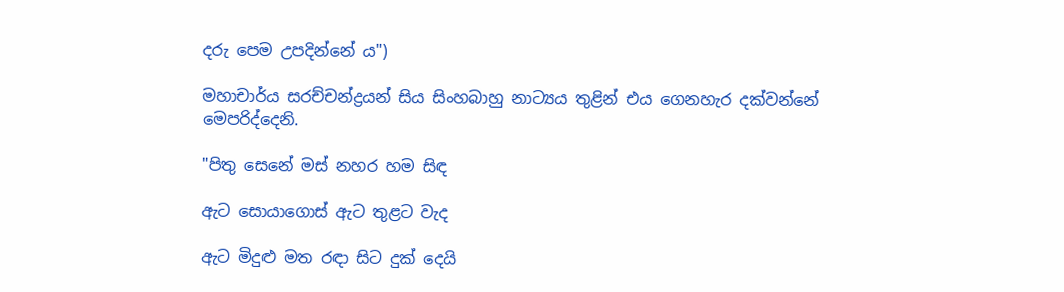දරු පෙම උපදින්නේ ය")

මහාචාර්ය සරච්චන්ද්‍රයන් සිය සිංහබාහු නාට්‍යය තුළින් එය ගෙනහැර දක්වන්නේ මෙපරිද්දෙනි.

"පිතු සෙනේ මස් නහර හම සිඳ

ඇට සොයාගොස් ඇට තුළට වැද

ඇට මිදුළු මත රඳා සිට දුක් දෙයි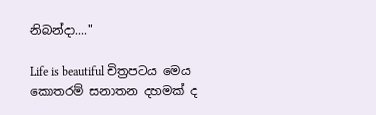නිබන්දා...."

Life is beautiful චිත්‍රපටය මෙය කොතරම් සනාතන දහමක් ද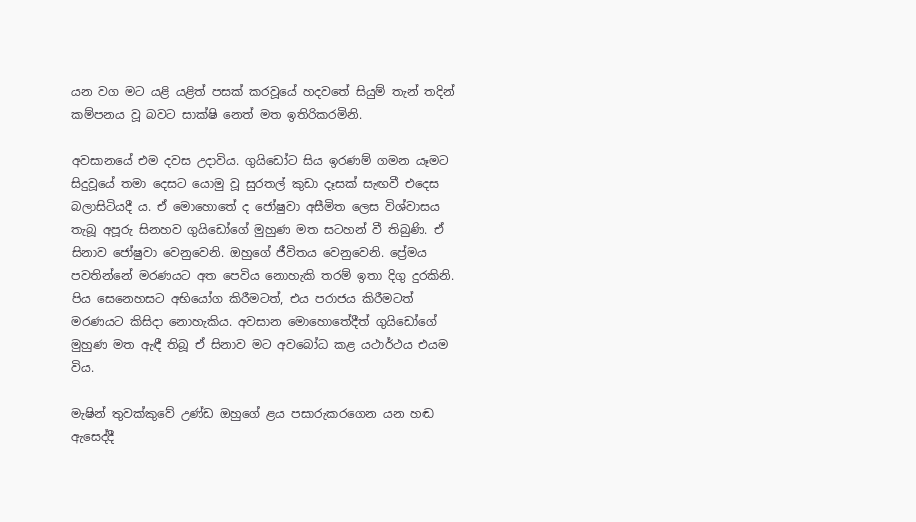යන වග මට යළි යළිත් පසක් කරවූයේ හදවතේ සියුම් තැන් තදින් කම්පනය වූ බවට සාක්ෂි නෙත් මත ඉතිරිකරමිනි.

අවසානයේ එම දවස උදාවිය. ගුයිඩෝට සිය ඉරණම් ගමන යෑමට සිදුවූයේ තමා දෙසට යොමු වූ සුරතල් කුඩා දෑසක් සැඟවී එදෙස බලාසිටියදී ය. ඒ මොහොතේ ද ජෝෂුවා අසීමිත ලෙස විශ්වාසය තැබූ අපූරු සිනහව ගුයිඩෝගේ මුහුණ මත සටහන් වී තිබුණි. ඒ සිනාව ජෝෂුවා වෙනුවෙනි. ඔහුගේ ජීවිතය වෙනුවෙනි. ප්‍රේමය පවතින්නේ මරණයට අත පෙවිය නොහැකි තරම් ඉතා දිගු දුරකිනි. පිය සෙනෙහසට අභියෝග කිරීමටත්, එය පරාජය කිරීමටත් මරණයට කිසිදා නොහැකිය. අවසාන මොහොතේදීත් ගුයිඩෝගේ මුහුණ මත ඇඳී තිබූ ඒ සිනාව මට අවබෝධ කළ යථාර්ථය එයම විය.

මැෂින් තුවක්කුවේ උණ්ඩ ඔහුගේ ළය පසාරුකරගෙන යන හඬ ඇසෙද්දී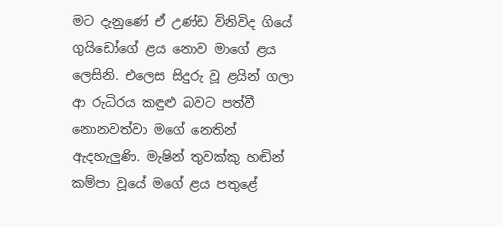මට දැනුණේ ඒ උණ්ඩ විනිවිද ගියේ ගුයිඩෝගේ ළය නොව මාගේ ළය ලෙසිනි. එලෙස සිදුරු වූ ළයින් ගලා ආ රුධිරය කඳුළු බවට පත්වී නොනවත්වා මගේ නෙතින් ඇදහැලුණි. මැෂින් තුවක්කු හඬින් කම්පා වූයේ මගේ ළය පතුළේ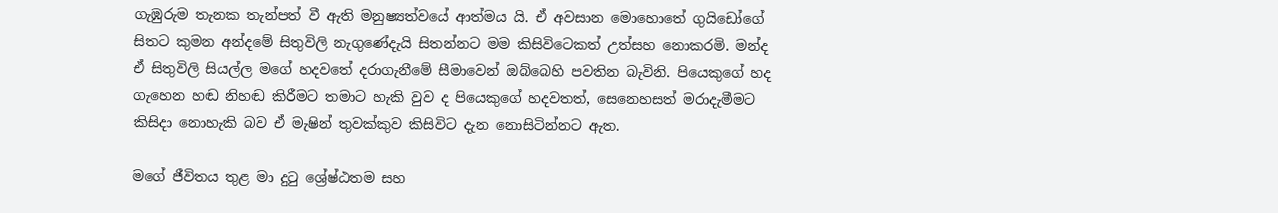ගැඹුරුම තැනක තැන්පත් වී ඇති මනුෂ්‍යත්වයේ ආත්මය යි. ඒ අවසාන මොහොතේ ගුයිඩෝගේ සිතට කුමන අන්දමේ සිතුවිලි නැගුණේදැයි සිතන්නට මම කිසිවිටෙකත් උත්සහ නොකරමි. මන්ද ඒ සිතුවිලි සියල්ල මගේ හදවතේ දරාගැනීමේ සීමාවෙන් ඔබ්බෙහි පවතින බැවිනි. පියෙකුගේ හද ගැහෙන හඬ නිහඬ කිරීමට තමාට හැකි වුව ද පියෙකුගේ හදවතත්, සෙනෙහසත් මරාදැමීමට කිසිදා නොහැකි බව ඒ මැෂින් තුවක්කුව කිසිවිට දැන නොසිටින්නට ඇත.

මගේ ජීවිතය තුළ මා දුටු ශ්‍රේෂ්ඨතම සහ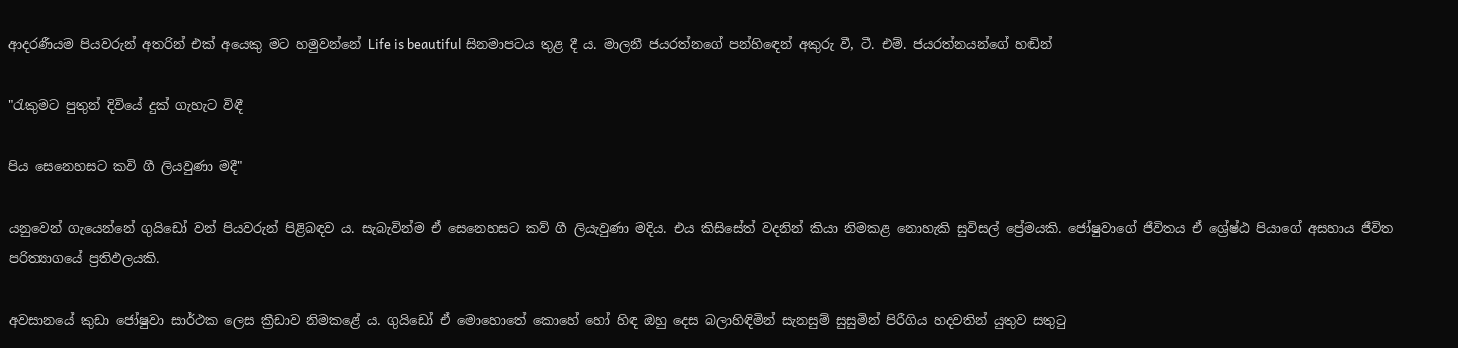ආදරණීයම පියවරුන් අතරින් එක් අයෙකු මට හමුවන්නේ Life is beautiful සිනමාපටය තුළ දී ය. මාලනී ජයරත්නගේ පන්හිඳෙන් අකුරු වී, ටී. එම්. ජයරත්නයන්ගේ හඬින්

"රැකුමට පුතුන් දිවියේ දුක් ගැහැට විඳී

පිය සෙනෙහසට කවි ගී ලියවුණා මදී"

යනුවෙන් ගැයෙන්නේ ගුයිඩෝ වන් පියවරුන් පිළිබඳව ය. සැබැවින්ම ඒ සෙනෙහසට කව් ගී ලියැවුණා මදිය. එය කිසිසේත් වදනින් කියා නිමකළ නොහැකි සුවිසල් ප්‍රේමයකි. ජෝෂුවාගේ ජීවිතය ඒ ශ්‍රේෂ්ඨ පියාගේ අසහාය ජීවිත පරිත්‍යාගයේ ප්‍රතිඵලයකි.

අවසානයේ කුඩා ජෝෂුවා සාර්ථක ලෙස ක්‍රීඩාව නිමකළේ ය. ගුයිඩෝ ඒ මොහොතේ කොහේ හෝ හිඳ ඔහු දෙස බලාහිඳිමින් සැනසුම් සුසුමින් පිරීගිය හදවතින් යුතුව සතුටු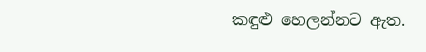කඳුළු හෙලන්නට ඇත.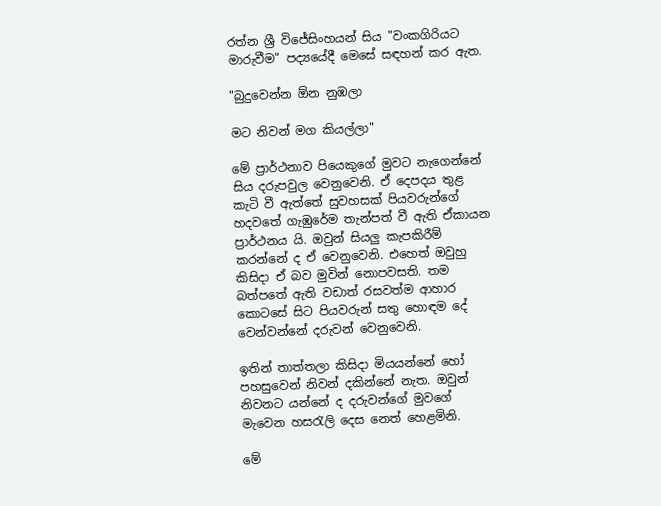රත්න ශ්‍රී විජේසිංහයන් සිය "වංකගිරියට මාරුවීම" පද්‍යයේදී මෙසේ සඳහන් කර ඇත.

"බුදුවෙන්න ඕන නුඹලා

මට නිවන් මග කියල්ලා"

මේ ප්‍රාර්ථනාව පියෙකුගේ මුවට නැගෙන්නේ සිය දරුපවුල වෙනුවෙනි. ඒ දෙපදය තුළ කැටි වී ඇත්තේ සුවහසක් පියවරුන්ගේ හදවතේ ගැඹුරේම තැන්පත් වී ඇති ඒකායන ප්‍රාර්ථනය යි. ඔවුන් සියලු කැපකිරීම් කරන්නේ ද ඒ වෙනුවෙනි. එහෙත් ඔවුහු කිසිදා ඒ බව මුවින් නොපවසති. තම බත්පතේ ඇති වඩාත් රසවත්ම ආහාර කොටසේ සිට පියවරුන් සතු හොඳම දේ වෙන්වන්නේ දරුවන් වෙනුවෙනි.

ඉතින් තාත්තලා කිසිදා මියයන්නේ හෝ පහසුවෙන් නිවන් දකින්නේ නැත. ඔවුන් නිවනට යන්නේ ද දරුවන්ගේ මුවගේ මැවෙන හසරැලි දෙස නෙත් හෙළමිනි.

මේ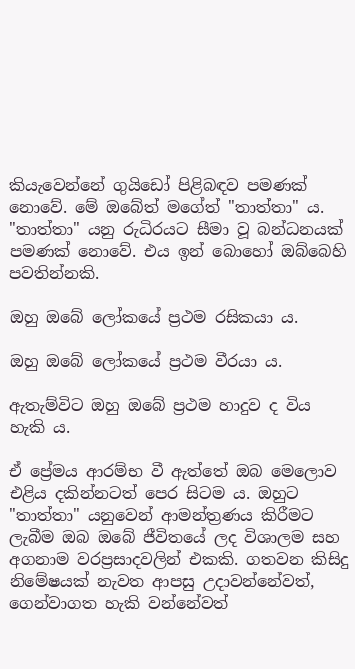කියැවෙන්නේ ගුයිඩෝ පිළිබඳව පමණක් නොවේ. මේ ඔබේත් මගේත් "තාත්තා" ය. "තාත්තා" යනු රුධිරයට සීමා වූ බන්ධනයක් පමණක් නොවේ. එය ඉන් බොහෝ ඔබ්බෙහි පවතින්නකි.

ඔහු ඔබේ ලෝකයේ ප්‍රථම රසිකයා ය.

ඔහු ඔබේ ලෝකයේ ප්‍රථම වීරයා ය.

ඇතැම්විට ඔහු ඔබේ ප්‍රථම හාදුව ද විය හැකි ය.

ඒ ප්‍රේමය ආරම්භ වී ඇත්තේ ඔබ මෙලොව එළිය දකින්නටත් පෙර සිටම ය. ඔහුට "තාත්තා" යනුවෙන් ආමන්ත්‍රණය කිරීමට ලැබීම ඔබ ඔබේ ජීවිතයේ ලද විශාලම සහ අගනාම වරප්‍රසාදවලින් එකකි. ගතවන කිසිදු නිමේෂයක් නැවත ආපසු උදාවන්නේවත්, ගෙන්වාගත හැකි වන්නේවත්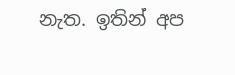නැත. ඉතින් අප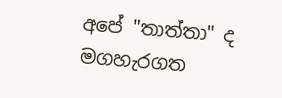අපේ "තාත්තා" ද මගහැරගත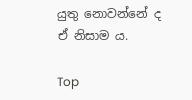යුතු නොවන්නේ ද ඒ නිසාම ය.

Top